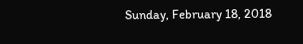Sunday, February 18, 2018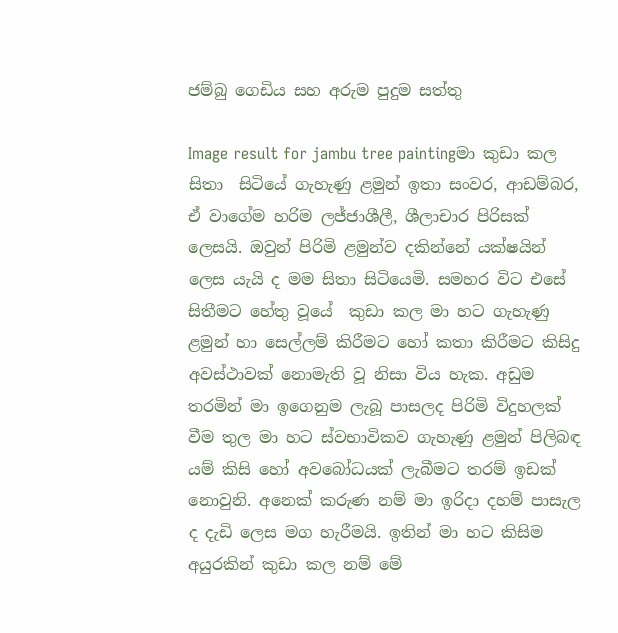ජම්බු ගෙඩිය සහ අරුම පුදුම සත්තු

Image result for jambu tree paintingමා කුඩා කල සිතා  සිටියේ ගැහැණු ළමුන් ඉතා සංවර, ආඩම්බර, ඒ වාගේම හරිම ලජ්ජාශීලී, ශීලාචාර පිරිසක් ලෙසයි. ඔවුන් පිරිමි ළමුන්ව දකින්නේ යක්ෂයින් ලෙස යැයි ද මම සිතා සිටියෙමි. සමහර විට එසේ සිතීමට හේතු වූයේ  කුඩා කල මා හට ගැහැණු ළමුන් හා සෙල්ලම් කිරීමට හෝ කතා කිරීමට කිසිදු අවස්ථාවක් නොමැති වූ නිසා විය හැක. අඩුම තරමින් මා ඉගෙනුම ලැබූ පාසලද පිරිමි විදුහලක් වීම තුල මා හට ස්වභාවිකව ගැහැණු ළමුන් පිලිබඳ යම් කිසි හෝ අවබෝධයක් ලැබීමට තරම් ඉඩක් නොවුනි. අනෙක් කරුණ නම් මා ඉරිදා දහම් පාසැල ද දැඩි ලෙස මග හැරීමයි. ඉතින් මා හට කිසිම අයුරකින් කුඩා කල නම් මේ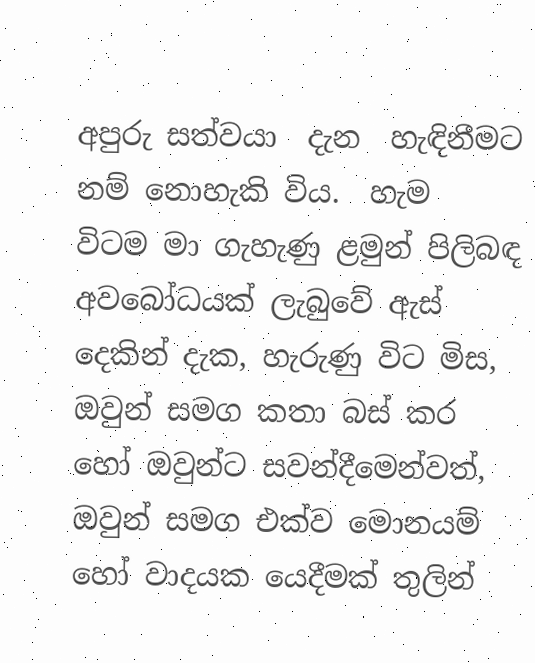අපුරු සත්වයා  දැන  හැඳිනීමට  නම් නොහැකි විය.  හැම  විටම මා ගැහැණු ළමුන් පිලිබඳ අවබෝධයක් ලැබුවේ ඇස්  දෙකින් දැක, හැරුණු විට මිස,  ඔවුන් සමග කතා බස් කර හෝ ඔවුන්ට සවන්දීමෙන්වත්, ඔවුන් සමග එක්ව මොනයම් හෝ වාදයක යෙදීමක් තුලින්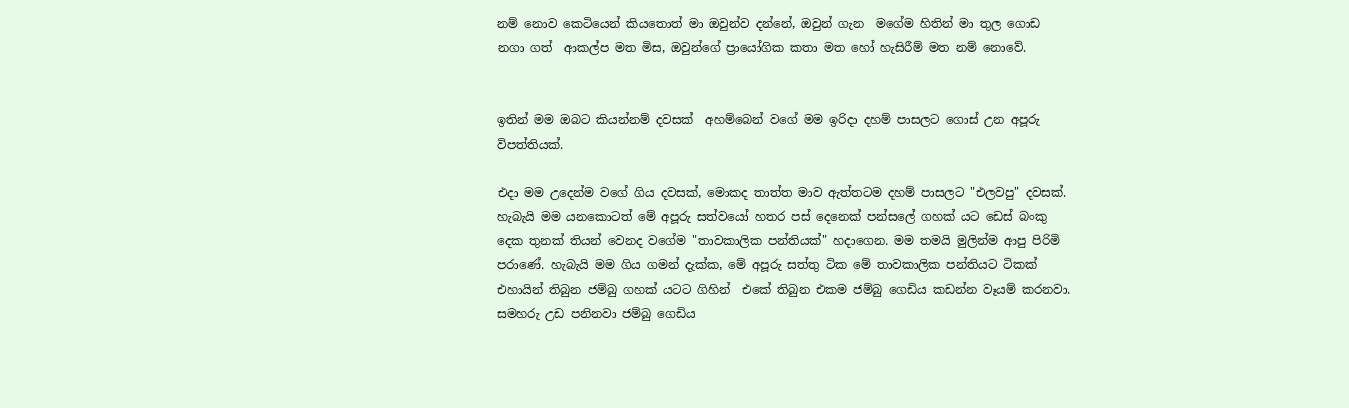නම් නොව කෙටියෙන් කියතොත් මා ඔවුන්ව දන්නේ, ඔවුන් ගැන  මගේම හිතින් මා තුල ගොඩ නගා ගත්  ආකල්ප මත මිස, ඔවුන්ගේ ප්‍රායෝගික කතා මත හෝ හැසිරීම් මත නම් නොවේ.


ඉතින් මම ඔබට කියන්නම් දවසක්  අහම්බෙන් වගේ මම ඉරිදා දහම් පාසලට ගොස් උන අපූරු විපත්තියක්.

එදා මම උදෙන්ම වගේ ගිය දවසක්, මොකද තාත්ත මාව ඇත්තටම දහම් පාසලට "එලවපු" දවසක්. හැබැයි මම යනකොටත් මේ අපූරු සත්වයෝ හතර පස් දෙනෙක් පන්සලේ ගහක් යට ඩෙස් බංකු දෙක තුනක් තියන් වෙනද වගේම "තාවකාලික පන්තියක්" හදාගෙන. මම තමයි මුලින්ම ආපු පිරිමි පරාණේ. හැබැයි මම ගිය ගමන් දැක්ක, මේ අපූරු සත්තු ටික මේ තාවකාලික පන්තියට ටිකක් එහායින් තිබුන ජම්බු ගහක් යටට ගිහින්  එකේ තිබුන එකම ජම්බු ගෙඩිය කඩන්න වෑයම් කරනවා.
සමහරු උඩ පනිනවා ජම්බු ගෙඩිය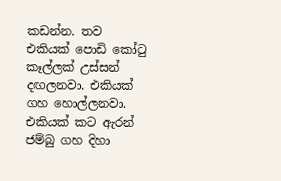කඩන්න. තව එකියක් පොඩි කෝටු කෑල්ලක් උස්සන් දඟලනවා. එකියක්  ගහ හොල්ලනවා. එකියක් කට ඇරන් ජම්බු ගහ දිහා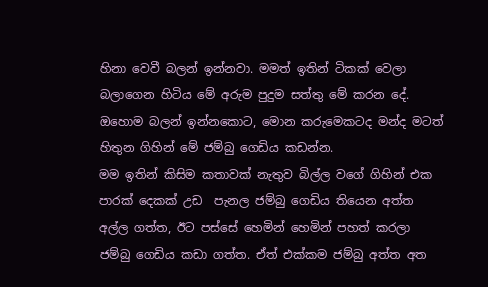හිනා වෙවී බලන් ඉන්නවා. මමත් ඉතින් ටිකක් වෙලා බලාගෙන හිටිය මේ අරුම පුදුම සත්තු මේ කරන දේ. ඔහොම බලන් ඉන්නකොට, මොන කරුමෙකටද මන්ද මටත්  හිතුන ගිහින් මේ ජම්බු ගෙඩිය කඩන්න.
මම ඉතින් කිසිම කතාවක් නැතුව බිල්ල වගේ ගිහින් එක පාරක් දෙකක් උඩ  පැනල ජම්බු ගෙඩිය තියෙන අත්ත අල්ල ගත්ත, ඊට පස්සේ හෙමින් හෙමින් පහත් කරලා ජම්බු ගෙඩිය කඩා ගත්ත. ඒත් එක්කම ජම්බු අත්ත අත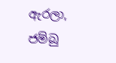ඇරලා, ජම්බු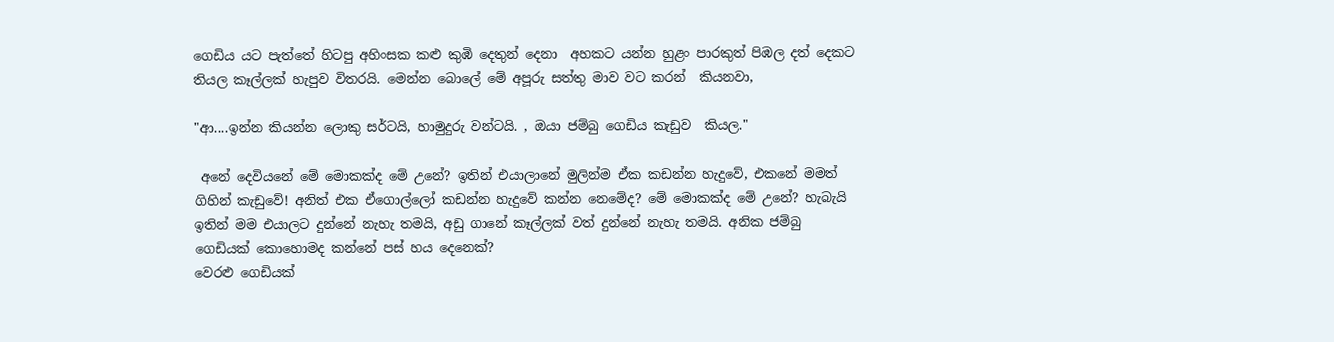ගෙඩිය යට පැත්තේ හිටපු අහිංසක කළු කුඹි දෙතුන් දෙනා  අහකට යන්න හුළං පාරකුත් පිඹල දත් දෙකට තියල කෑල්ලක් හැපුව විතරයි. මෙන්න බොලේ මේ අපූරු සත්තු මාව වට කරන්  කියනවා,

"ආ....ඉන්න කියන්න ලොකු සර්ටයි, හාමුදුරු වන්ටයි. , ඔයා ජම්බු ගෙඩිය කැඩුව  කියල."

 අනේ දෙවියනේ මේ මොකක්ද මේ උනේ? ඉතින් එයාලානේ මුලින්ම ඒක කඩන්න හැදුවේ, එකනේ මමත් ගිහින් කැඩුවේ! අනිත් එක ඒගොල්ලෝ කඩන්න හැදුවේ කන්න නෙමේද? මේ මොකක්ද මේ උනේ? හැබැයි ඉතින් මම එයාලට දුන්නේ නැහැ තමයි, අඩු ගානේ කෑල්ලක් වත් දුන්නේ නැහැ තමයි. අනික ජම්බු ගෙඩියක් කොහොමද කන්නේ පස් හය දෙනෙක්?
වෙරළු ගෙඩියක්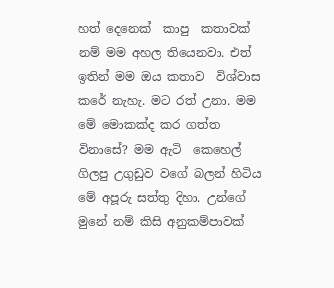හත් දෙනෙක්  කාපු  කතාවක් නම් මම අහල තියෙනවා. එත් ඉතින් මම ඔය කතාව  විශ්වාස කරේ නැහැ. මට රත් උනා. මම මේ මොකක්ද කර ගත්ත විනාසේ? මම ඇටි  කෙහෙල් ගිලපු උගුඩුව වගේ බලන් හිටිය  මේ අපූරු සත්තු දිහා. උන්ගේ මුනේ නම් කිසි අනුකම්පාවක්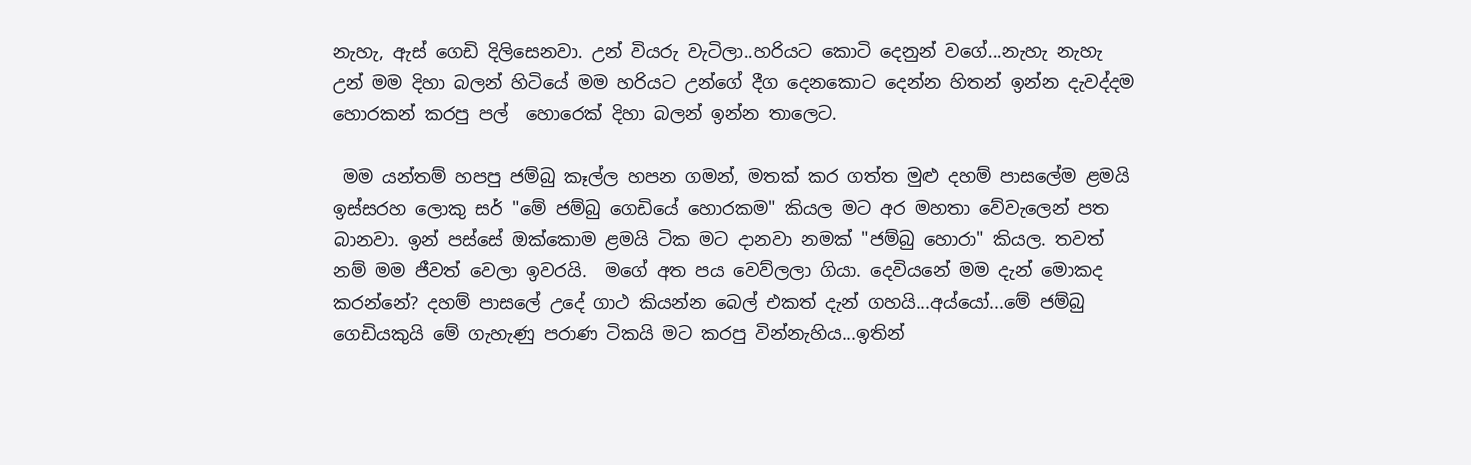නැහැ, ඇස් ගෙඩි දිලිසෙනවා. උන් වියරු වැටිලා..හරියට කොටි දෙනුන් වගේ...නැහැ නැහැ  උන් මම දිහා බලන් හිටියේ මම හරියට උන්ගේ දීග දෙනකොට දෙන්න හිතන් ඉන්න දැවද්දම හොරකන් කරපු පල්  හොරෙක් දිහා බලන් ඉන්න තාලෙට.

 මම යන්තම් හපපු ජම්බු කෑල්ල හපන ගමන්, මතක් කර ගත්ත මුළු දහම් පාසලේම ළමයි ඉස්සරහ ලොකු සර් "මේ ජම්බු ගෙඩියේ හොරකම" කියල මට අර මහතා වේවැලෙන් පත බානවා. ඉන් පස්සේ ඔක්කොම ළමයි ටික මට දානවා නමක් "ජම්බු හොරා" කියල. තවත් නම් මම ජීවත් වෙලා ඉවරයි.  මගේ අත පය වෙව්ලලා ගියා. දෙවියනේ මම දැන් මොකද කරන්නේ? දහම් පාසලේ උදේ ගාථ කියන්න බෙල් එකත් දැන් ගහයි...අය්යෝ...මේ ජම්බු ගෙඩියකුයි මේ ගැහැණු පරාණ ටිකයි මට කරපු වින්නැහිය...ඉතින්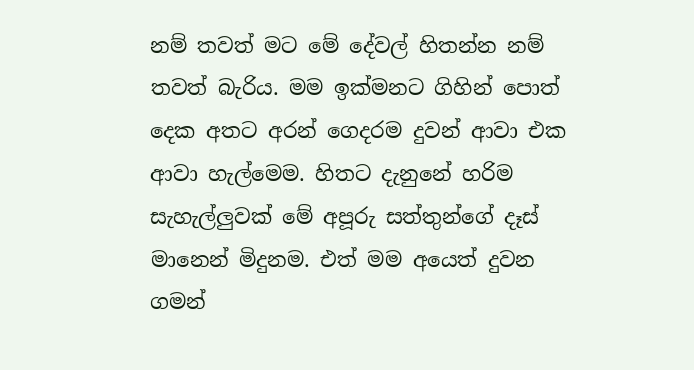නම් තවත් මට මේ දේවල් හිතන්න නම් තවත් බැරිය. මම ඉක්මනට ගිහින් පොත් දෙක අතට අරන් ගෙදරම දුවන් ආවා එක ආවා හැල්මෙම. හිතට දැනුනේ හරිම සැහැල්ලුවක් මේ අපූරු සත්තුන්ගේ දෑස් මානෙන් මිදුනම. එත් මම අයෙත් දුවන ගමන්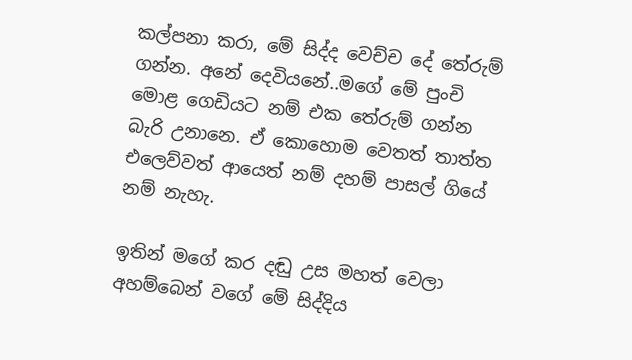කල්පනා කරා, මේ සිද්ද වෙච්ච දේ තේරුම් ගන්න. අනේ දෙවියනේ..මගේ මේ පුංචි මොළ ගෙඩියට නම් එක තේරුම් ගන්න බැරි උනානෙ. ඒ කොහොම වෙතත් තාත්ත එලෙව්වත් ආයෙත් නම් දහම් පාසල් ගියේ නම් නැහැ.

ඉතින් මගේ කර දඬු උස මහත් වෙලා අහම්බෙන් වගේ මේ සිද්දිය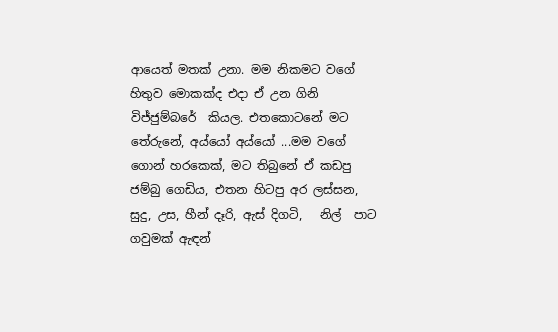ආයෙත් මතක් උනා. මම නිකමට වගේ හිතුව මොකක්ද එදා ඒ උන ගිනි  විජ්ජුම්බරේ  කියල. එතකොටනේ මට තේරුනේ, අය්යෝ අය්යෝ ...මම වගේ ගොන් හරකෙක්, මට තිබුනේ ඒ කඩපු ජම්බු ගෙඩිය, එතන හිටපු අර ලස්සන, සුදු, උස, හීන් දෑරි, ඇස් දිගටි,   නිල්  පාට ගවුමක් ඇඳන්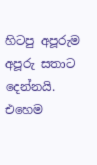හිටපු අපූරුම අපූරු සතාට දෙන්නයි.
එහෙම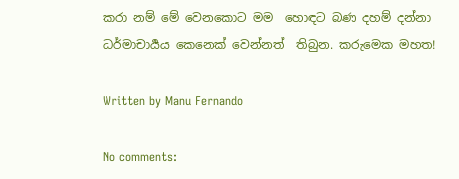කරා නම් මේ වෙනකොට මම  හොඳට බණ දහම් දන්නා ධර්මාචාර්‍යය කෙනෙක් වෙන්නත්  තිබුන. කරුමෙක මහත!

Written by Manu Fernando

No comments: